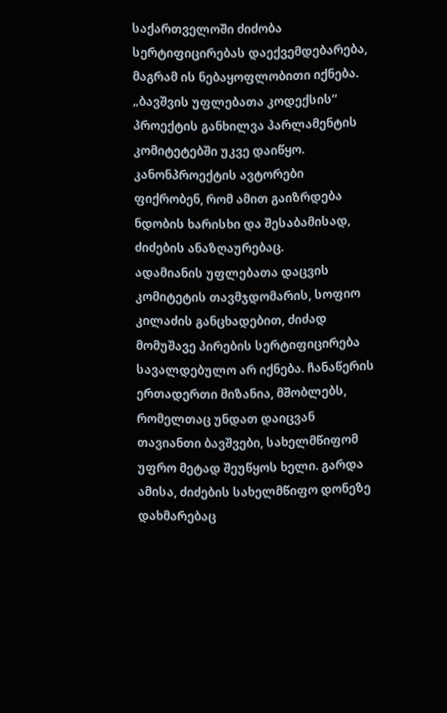საქართველოში ძიძობა სერტიფიცირებას დაექვემდებარება, მაგრამ ის ნებაყოფლობითი იქნება. „ბავშვის უფლებათა კოდექსის“ პროექტის განხილვა პარლამენტის კომიტეტებში უკვე დაიწყო. კანონპროექტის ავტორები ფიქრობენ, რომ ამით გაიზრდება ნდობის ხარისხი და შესაბამისად, ძიძების ანაზღაურებაც.
ადამიანის უფლებათა დაცვის კომიტეტის თავმჯდომარის, სოფიო კილაძის განცხადებით, ძიძად მომუშავე პირების სერტიფიცირება სავალდებულო არ იქნება. ჩანაწერის ერთადერთი მიზანია, მშობლებს, რომელთაც უნდათ დაიცვან თავიანთი ბავშვები, სახელმწიფომ უფრო მეტად შეუწყოს ხელი. გარდა ამისა, ძიძების სახელმწიფო დონეზე დახმარებაც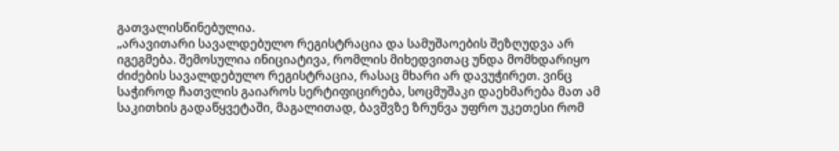გათვალისწინებულია.
„არავითარი სავალდებულო რეგისტრაცია და სამუშაოების შეზღუდვა არ იგეგმება. შემოსულია ინიციატივა, რომლის მიხედვითაც უნდა მომხდარიყო ძიძების სავალდებულო რეგისტრაცია, რასაც მხარი არ დავუჭირეთ. ვინც საჭიროდ ჩათვლის გაიაროს სერტიფიცირება, სოცმუშაკი დაეხმარება მათ ამ საკითხის გადაწყვეტაში, მაგალითად, ბავშვზე ზრუნვა უფრო უკეთესი რომ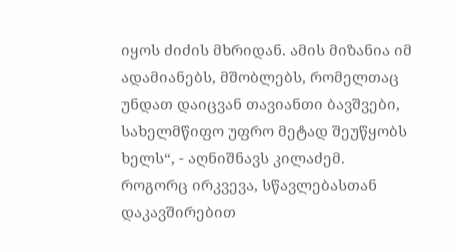იყოს ძიძის მხრიდან. ამის მიზანია იმ ადამიანებს, მშობლებს, რომელთაც უნდათ დაიცვან თავიანთი ბავშვები, სახელმწიფო უფრო მეტად შეუწყობს ხელს“, - აღნიშნავს კილაძემ.
როგორც ირკვევა, სწავლებასთან დაკავშირებით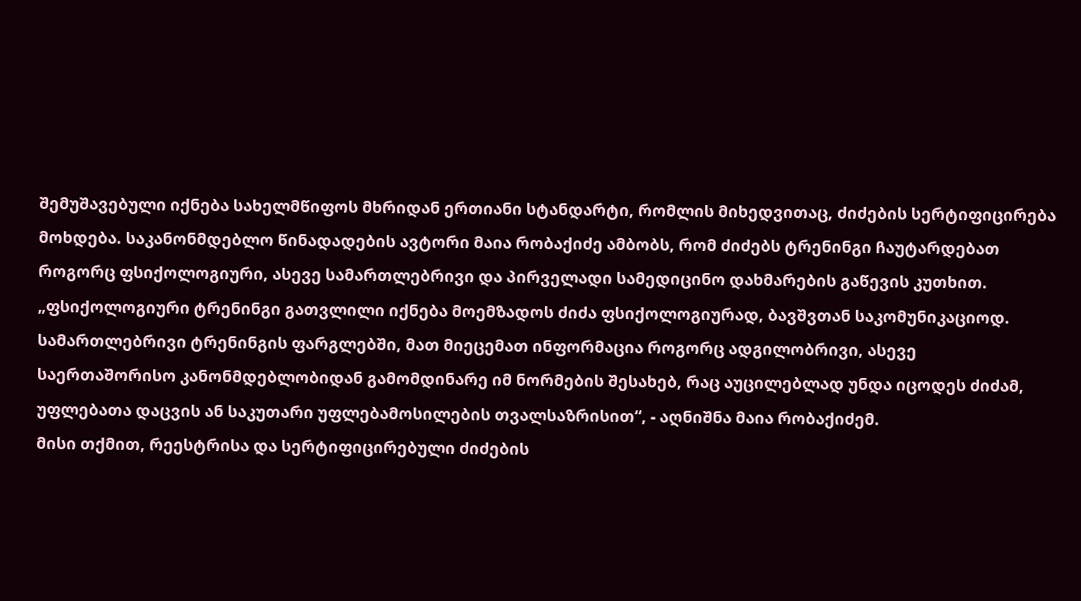შემუშავებული იქნება სახელმწიფოს მხრიდან ერთიანი სტანდარტი, რომლის მიხედვითაც, ძიძების სერტიფიცირება მოხდება. საკანონმდებლო წინადადების ავტორი მაია რობაქიძე ამბობს, რომ ძიძებს ტრენინგი ჩაუტარდებათ როგორც ფსიქოლოგიური, ასევე სამართლებრივი და პირველადი სამედიცინო დახმარების გაწევის კუთხით.
„ფსიქოლოგიური ტრენინგი გათვლილი იქნება მოემზადოს ძიძა ფსიქოლოგიურად, ბავშვთან საკომუნიკაციოდ. სამართლებრივი ტრენინგის ფარგლებში, მათ მიეცემათ ინფორმაცია როგორც ადგილობრივი, ასევე საერთაშორისო კანონმდებლობიდან გამომდინარე იმ ნორმების შესახებ, რაც აუცილებლად უნდა იცოდეს ძიძამ, უფლებათა დაცვის ან საკუთარი უფლებამოსილების თვალსაზრისით“, - აღნიშნა მაია რობაქიძემ.
მისი თქმით, რეესტრისა და სერტიფიცირებული ძიძების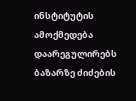ინსტიტუტის ამოქმედება დაარეგულირებს ბაზარზე ძიძების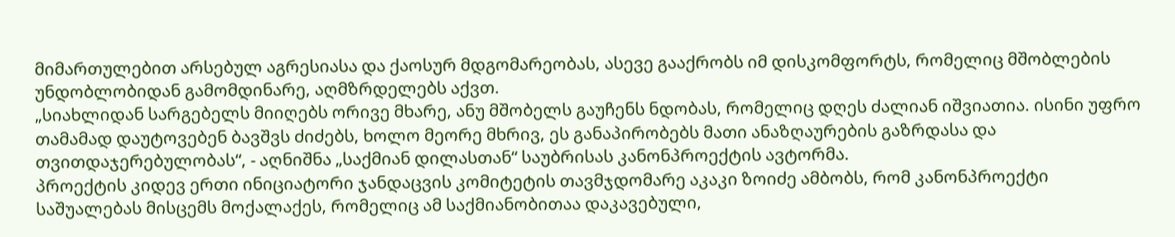მიმართულებით არსებულ აგრესიასა და ქაოსურ მდგომარეობას, ასევე გააქრობს იმ დისკომფორტს, რომელიც მშობლების უნდობლობიდან გამომდინარე, აღმზრდელებს აქვთ.
„სიახლიდან სარგებელს მიიღებს ორივე მხარე, ანუ მშობელს გაუჩენს ნდობას, რომელიც დღეს ძალიან იშვიათია. ისინი უფრო თამამად დაუტოვებენ ბავშვს ძიძებს, ხოლო მეორე მხრივ, ეს განაპირობებს მათი ანაზღაურების გაზრდასა და თვითდაჯერებულობას“, - აღნიშნა „საქმიან დილასთან“ საუბრისას კანონპროექტის ავტორმა.
პროექტის კიდევ ერთი ინიციატორი ჯანდაცვის კომიტეტის თავმჯდომარე აკაკი ზოიძე ამბობს, რომ კანონპროექტი საშუალებას მისცემს მოქალაქეს, რომელიც ამ საქმიანობითაა დაკავებული,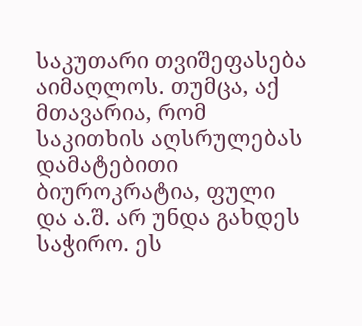საკუთარი თვიშეფასება აიმაღლოს. თუმცა, აქ მთავარია, რომ საკითხის აღსრულებას დამატებითი ბიუროკრატია, ფული და ა.შ. არ უნდა გახდეს საჭირო. ეს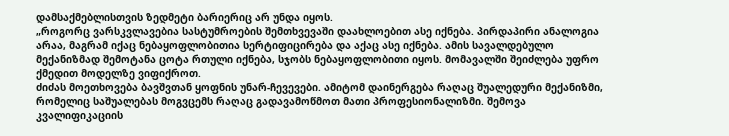დამსაქმებლისთვის ზედმეტი ბარიერიც არ უნდა იყოს.
„როგორც ვარსკვლავებია სასტუმროების შემთხვევაში დაახლოებით ასე იქნება. პირდაპირი ანალოგია არაა, მაგრამ იქაც ნებაყოფლობითია სერტიფიცირება და აქაც ასე იქნება. ამის სავალდებულო მექანიზმად შემოტანა ცოტა რთული იქნება, სჯობს ნებაყოფლობითი იყოს. მომავალში შეიძლება უფრო ქმედით მოდელზე ვიფიქროთ.
ძიძას მოეთხოვება ბავშვთან ყოფნის უნარ-ჩევევები. ამიტომ დაინერგება რაღაც შუალედური მექანიზმი, რომელიც საშუალებას მოგვცემს რაღაც გადავამოწმოთ მათი პროფესიონალიზმი. შემოვა კვალიფიკაციის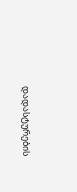დადასტურების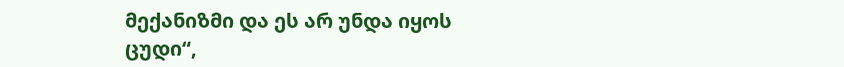მექანიზმი და ეს არ უნდა იყოს ცუდი“,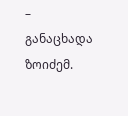– განაცხადა ზოიძემ.